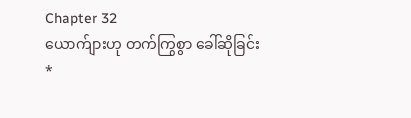Chapter 32
ယောက်ျားဟု တက်ကြွစွာ ခေါ်ဆိုခြင်း
*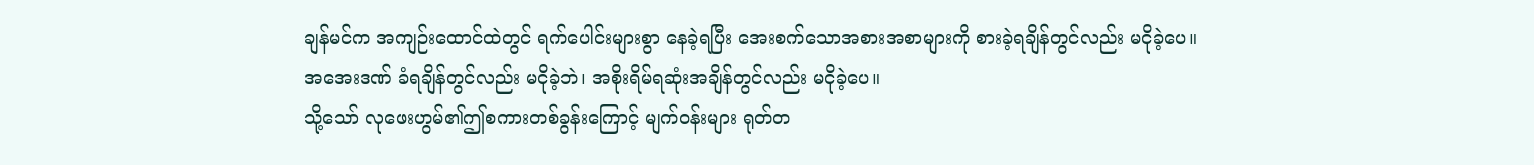ချန်မင်က အကျဉ်းထောင်ထဲတွင် ရက်ပေါင်းများစွာ နေခဲ့ရပြီး အေးစက်သောအစားအစာများကို စားခဲ့ရချိန်တွင်လည်း မငိုခဲ့ပေ။
အအေးဒဏ် ခံရချိန်တွင်လည်း မငိုခဲ့ဘဲ၊ အစိုးရိမ်ရဆုံးအချိန်တွင်လည်း မငိုခဲ့ပေ။
သို့သော် လုဖေးဟွမ်၏ဤစကားတစ်ခွန်းကြောင့် မျက်ဝန်းများ ရုတ်တ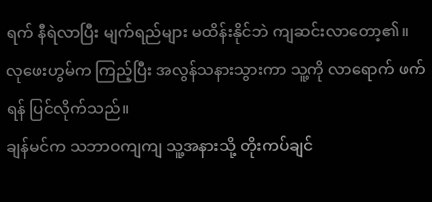ရက် နီရဲလာပြီး မျက်ရည်များ မထိန်းနိုင်ဘဲ ကျဆင်းလာတော့၏။
လုဖေးဟွမ်က ကြည့်ပြီး အလွန်သနားသွားကာ သူ့ကို လာရောက် ဖက်ရန် ပြင်လိုက်သည်။
ချန်မင်က သဘာဝကျကျ သူ့အနားသို့ တိုးကပ်ချင်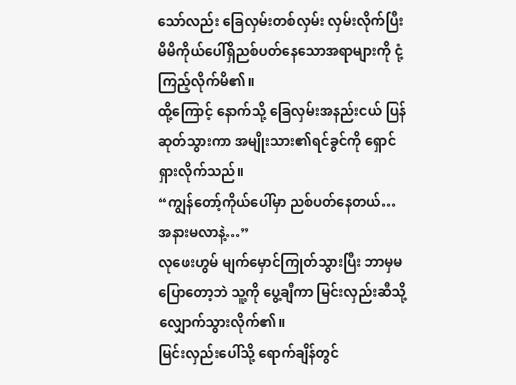သော်လည်း ခြေလှမ်းတစ်လှမ်း လှမ်းလိုက်ပြီး မိမိကိုယ်ပေါ်ရှိညစ်ပတ်နေသောအရာများကို ငုံ့ကြည့်လိုက်မိ၏။
ထို့ကြောင့် နောက်သို့ ခြေလှမ်းအနည်းငယ် ပြန်ဆုတ်သွားကာ အမျိုးသား၏ရင်ခွင်ကို ရှောင်ရှားလိုက်သည်။
“ကျွန်တော့်ကိုယ်ပေါ်မှာ ညစ်ပတ်နေတယ်… အနားမလာနဲ့…”
လုဖေးဟွမ် မျက်မှောင်ကြုတ်သွားပြီး ဘာမှမပြောတော့ဘဲ သူ့ကို ပွေ့ချီကာ မြင်းလှည်းဆီသို့ လျှောက်သွားလိုက်၏။
မြင်းလှည်းပေါ်သို့ ရောက်ချိန်တွင်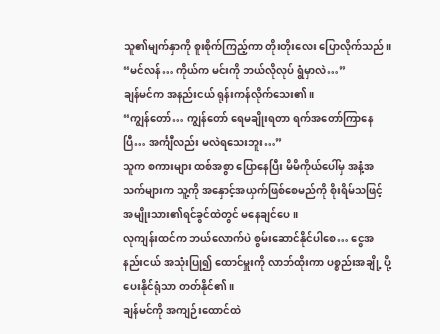သူ၏မျက်နှာကို စူးစိုက်ကြည့်ကာ တိုးတိုးလေး ပြောလိုက်သည်။
“မင်လန်… ကိုယ်က မင်းကို ဘယ်လိုလုပ် ရွံမှာလဲ…”
ချန်မင်က အနည်းငယ် ရုန်းကန်လိုက်သေး၏။
“ကျွန်တော်… ကျွန်တော် ရေမချိုးရတာ ရက်အတော်ကြာနေပြီ… အင်္ကျီလည်း မလဲရသေးဘူး…”
သူက စကားများ ထစ်အစွာ ပြောနေပြီး မိမိကိုယ်ပေါ်မှ အနံ့အသက်များက သူ့ကို အနှောင့်အယှက်ဖြစ်စေမည်ကို စိုးရိမ်သဖြင့် အမျိုးသား၏ရင်ခွင်ထဲတွင် မနေချင်ပေ။
လုကျန်းထင်က ဘယ်လောက်ပဲ စွမ်းဆောင်နိုင်ပါစေ… ငွေအနည်းငယ် အသုံးပြု၍ ထောင်မှူးကို လာဘ်ထိုးကာ ပစ္စည်းအချို့ ပို့ပေးနိုင်ရုံသာ တတ်နိုင်၏။
ချန်မင်ကို အကျဉ်းထောင်ထဲ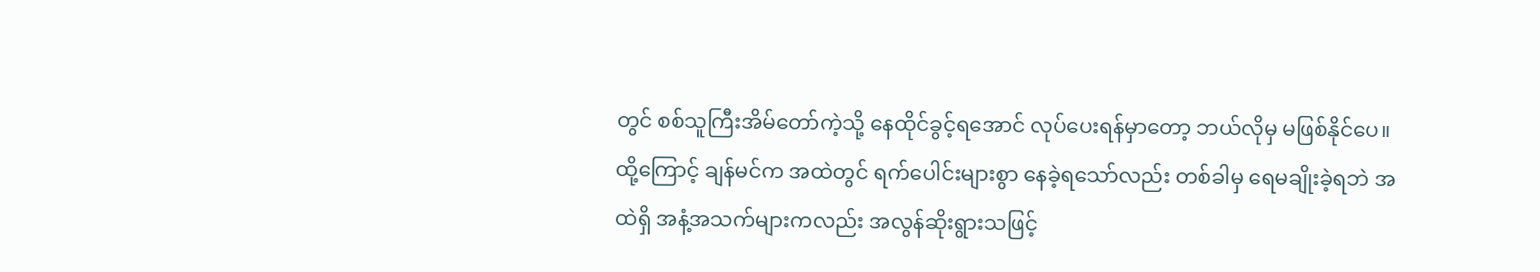တွင် စစ်သူကြီးအိမ်တော်ကဲ့သို့ နေထိုင်ခွင့်ရအောင် လုပ်ပေးရန်မှာတော့ ဘယ်လိုမှ မဖြစ်နိုင်ပေ။
ထို့ကြောင့် ချန်မင်က အထဲတွင် ရက်ပေါင်းများစွာ နေခဲ့ရသော်လည်း တစ်ခါမှ ရေမချိုးခဲ့ရဘဲ အထဲရှိ အနံ့အသက်များကလည်း အလွန်ဆိုးရွားသဖြင့်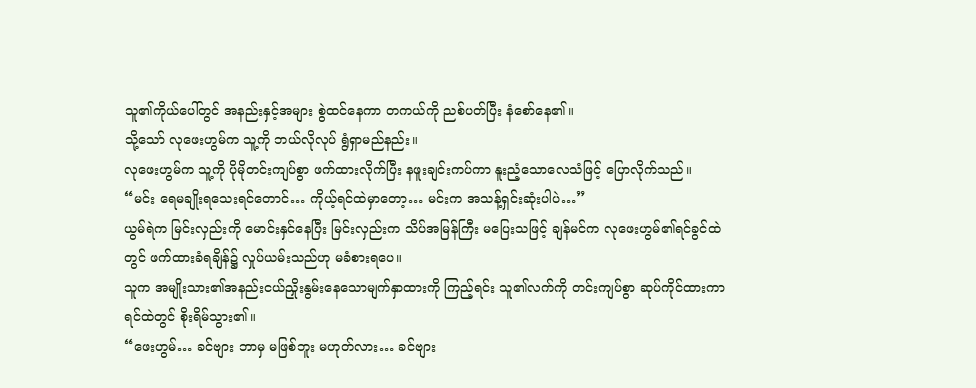သူ၏ကိုယ်ပေါ်တွင် အနည်းနှင့်အများ စွဲထင်နေကာ တကယ်ကို ညစ်ပတ်ပြီး နံစော်နေ၏။
သို့သော် လုဖေးဟွမ်က သူ့ကို ဘယ်လိုလုပ် ရွံရှာမည်နည်း။
လုဖေးဟွမ်က သူ့ကို ပိုမိုတင်းကျပ်စွာ ဖက်ထားလိုက်ပြီး နဖူးချင်းကပ်ကာ နူးညံ့သောလေသံဖြင့် ပြောလိုက်သည်။
“မင်း ရေမချိုးရသေးရင်တောင်… ကိုယ့်ရင်ထဲမှာတော့… မင်းက အသန့်ရှင်းဆုံးပါပဲ…”
ယွမ်ရဲက မြင်းလှည်းကို မောင်းနှင်နေပြီး မြင်းလှည်းက သိပ်အမြန်ကြီး မပြေးသဖြင့် ချန်မင်က လုဖေးဟွမ်၏ရင်ခွင်ထဲတွင် ဖက်ထားခံရချိန်၌ လှုပ်ယမ်းသည်ဟု မခံစားရပေ။
သူက အမျိုးသား၏အနည်းငယ်ညှိုးနွမ်းနေသောမျက်နှာထားကို ကြည့်ရင်း သူ၏လက်ကို တင်းကျပ်စွာ ဆုပ်ကိုင်ထားကာ ရင်ထဲတွင် စိုးရိမ်သွား၏။
“ဖေးဟွမ်… ခင်ဗျား ဘာမှ မဖြစ်ဘူး မဟုတ်လား… ခင်ဗျား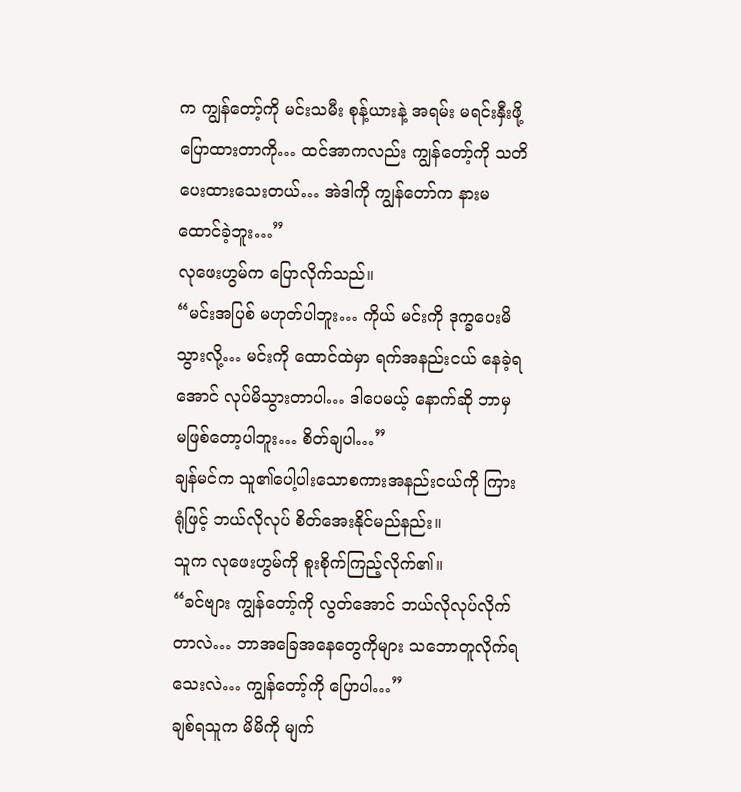က ကျွန်တော့်ကို မင်းသမီး စုန့်ယားနဲ့ အရမ်း မရင်းနှီးဖို့ ပြောထားတာကို… ထင်အာကလည်း ကျွန်တော့်ကို သတိပေးထားသေးတယ်… အဲဒါကို ကျွန်တော်က နားမထောင်ခဲ့ဘူး…”
လုဖေးဟွမ်က ပြောလိုက်သည်။
“မင်းအပြစ် မဟုတ်ပါဘူး… ကိုယ် မင်းကို ဒုက္ခပေးမိသွားလို့… မင်းကို ထောင်ထဲမှာ ရက်အနည်းငယ် နေခဲ့ရအောင် လုပ်မိသွားတာပါ… ဒါပေမယ့် နောက်ဆို ဘာမှ မဖြစ်တော့ပါဘူး… စိတ်ချပါ…”
ချန်မင်က သူ၏ပေါ့ပါးသောစကားအနည်းငယ်ကို ကြားရုံဖြင့် ဘယ်လိုလုပ် စိတ်အေးနိုင်မည်နည်း။
သူက လုဖေးဟွမ်ကို စူးစိုက်ကြည့်လိုက်၏။
“ခင်ဗျား ကျွန်တော့်ကို လွတ်အောင် ဘယ်လိုလုပ်လိုက်တာလဲ… ဘာအခြေအနေတွေကိုများ သဘောတူလိုက်ရသေးလဲ… ကျွန်တော့်ကို ပြောပါ…”
ချစ်ရသူက မိမိကို မျက်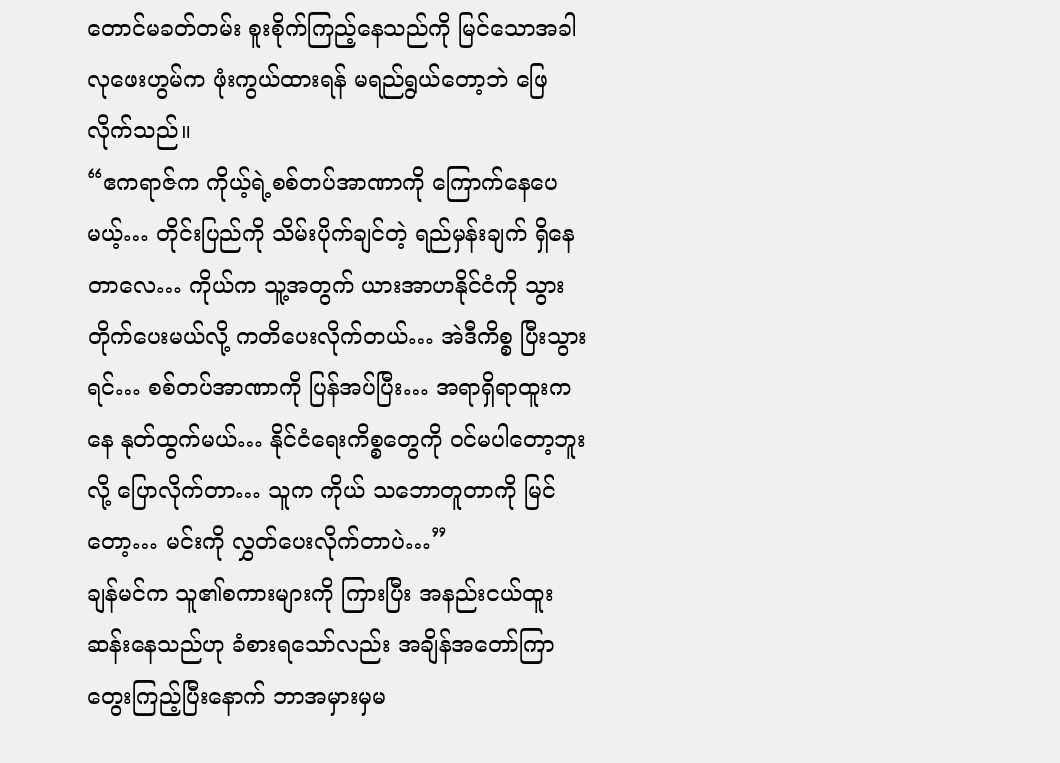တောင်မခတ်တမ်း စူးစိုက်ကြည့်နေသည်ကို မြင်သောအခါ လုဖေးဟွမ်က ဖုံးကွယ်ထားရန် မရည်ရွယ်တော့ဘဲ ဖြေလိုက်သည်။
“ဧကရာဇ်က ကိုယ့်ရဲ့စစ်တပ်အာဏာကို ကြောက်နေပေမယ့်… တိုင်းပြည်ကို သိမ်းပိုက်ချင်တဲ့ ရည်မှန်းချက် ရှိနေတာလေ… ကိုယ်က သူ့အတွက် ယားအာဟနိုင်ငံကို သွားတိုက်ပေးမယ်လို့ ကတိပေးလိုက်တယ်… အဲဒီကိစ္စ ပြီးသွားရင်… စစ်တပ်အာဏာကို ပြန်အပ်ပြီး… အရာရှိရာထူးကနေ နုတ်ထွက်မယ်… နိုင်ငံရေးကိစ္စတွေကို ဝင်မပါတော့ဘူးလို့ ပြောလိုက်တာ… သူက ကိုယ် သဘောတူတာကို မြင်တော့… မင်းကို လွှတ်ပေးလိုက်တာပဲ…”
ချန်မင်က သူ၏စကားများကို ကြားပြီး အနည်းငယ်ထူးဆန်းနေသည်ဟု ခံစားရသော်လည်း အချိန်အတော်ကြာ တွေးကြည့်ပြီးနောက် ဘာအမှားမှမ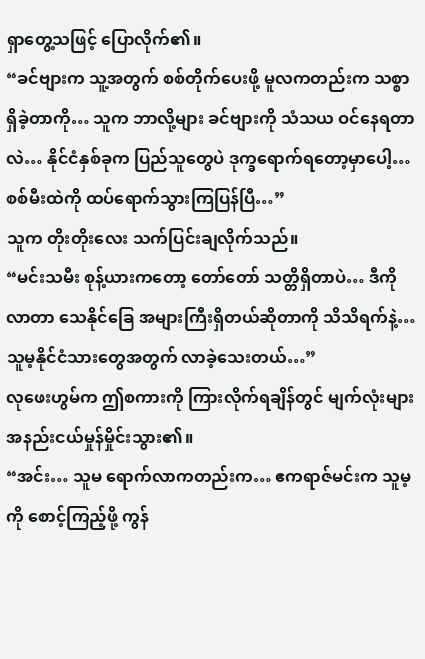ရှာတွေ့သဖြင့် ပြောလိုက်၏။
“ခင်ဗျားက သူ့အတွက် စစ်တိုက်ပေးဖို့ မူလကတည်းက သစ္စာရှိခဲ့တာကို… သူက ဘာလို့များ ခင်ဗျားကို သံသယ ဝင်နေရတာလဲ… နိုင်ငံနှစ်ခုက ပြည်သူတွေပဲ ဒုက္ခရောက်ရတော့မှာပေါ့… စစ်မီးထဲကို ထပ်ရောက်သွားကြပြန်ပြီ…”
သူက တိုးတိုးလေး သက်ပြင်းချလိုက်သည်။
“မင်းသမီး စုန့်ယားကတော့ တော်တော် သတ္တိရှိတာပဲ… ဒီကို လာတာ သေနိုင်ခြေ အများကြီးရှိတယ်ဆိုတာကို သိသိရက်နဲ့… သူမ့နိုင်ငံသားတွေအတွက် လာခဲ့သေးတယ်…”
လုဖေးဟွမ်က ဤစကားကို ကြားလိုက်ရချိန်တွင် မျက်လုံးများ အနည်းငယ်မှုန်မှိုင်းသွား၏။
“အင်း… သူမ ရောက်လာကတည်းက… ဧကရာဇ်မင်းက သူမ့ကို စောင့်ကြည့်ဖို့ ကွန်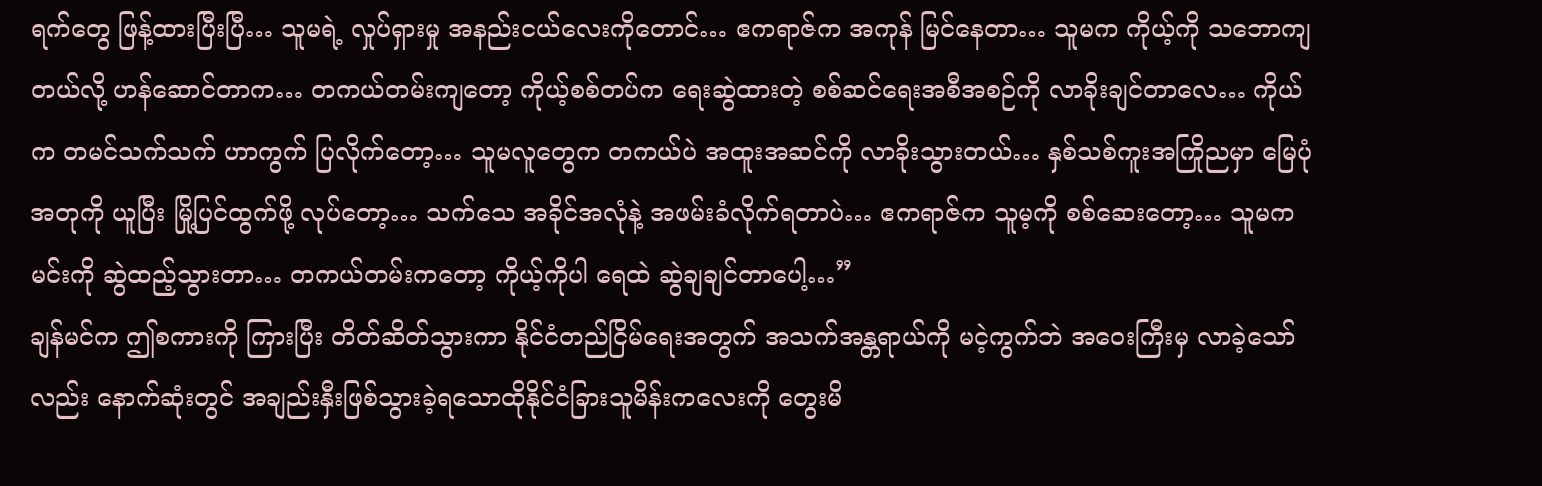ရက်တွေ ဖြန့်ထားပြီးပြီ… သူမရဲ့ လှုပ်ရှားမှု အနည်းငယ်လေးကိုတောင်… ဧကရာဇ်က အကုန် မြင်နေတာ… သူမက ကိုယ့်ကို သဘောကျတယ်လို့ ဟန်ဆောင်တာက… တကယ်တမ်းကျတော့ ကိုယ့်စစ်တပ်က ရေးဆွဲထားတဲ့ စစ်ဆင်ရေးအစီအစဉ်ကို လာခိုးချင်တာလေ… ကိုယ်က တမင်သက်သက် ဟာကွက် ပြလိုက်တော့… သူမလူတွေက တကယ်ပဲ အထူးအဆင်ကို လာခိုးသွားတယ်… နှစ်သစ်ကူးအကြိုညမှာ မြေပုံအတုကို ယူပြီး မြို့ပြင်ထွက်ဖို့ လုပ်တော့… သက်သေ အခိုင်အလုံနဲ့ အဖမ်းခံလိုက်ရတာပဲ… ဧကရာဇ်က သူမ့ကို စစ်ဆေးတော့… သူမက မင်းကို ဆွဲထည့်သွားတာ… တကယ်တမ်းကတော့ ကိုယ့်ကိုပါ ရေထဲ ဆွဲချချင်တာပေါ့…”
ချန်မင်က ဤစကားကို ကြားပြီး တိတ်ဆိတ်သွားကာ နိုင်ငံတည်ငြိမ်ရေးအတွက် အသက်အန္တရာယ်ကို မငဲ့ကွက်ဘဲ အဝေးကြီးမှ လာခဲ့သော်လည်း နောက်ဆုံးတွင် အချည်းနှီးဖြစ်သွားခဲ့ရသောထိုနိုင်ငံခြားသူမိန်းကလေးကို တွေးမိ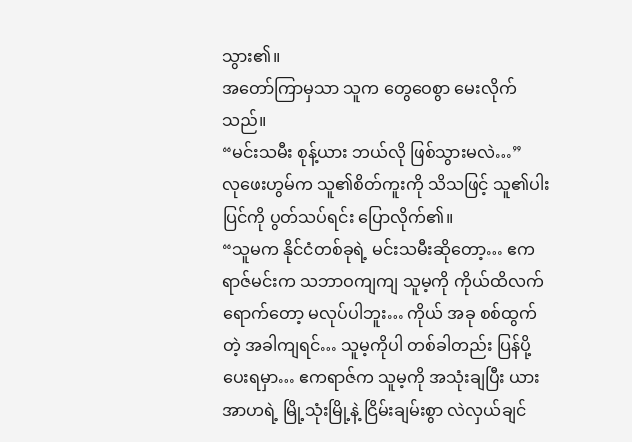သွား၏။
အတော်ကြာမှသာ သူက တွေဝေစွာ မေးလိုက်သည်။
“မင်းသမီး စုန့်ယား ဘယ်လို ဖြစ်သွားမလဲ…”
လုဖေးဟွမ်က သူ၏စိတ်ကူးကို သိသဖြင့် သူ၏ပါးပြင်ကို ပွတ်သပ်ရင်း ပြောလိုက်၏။
“သူမက နိုင်ငံတစ်ခုရဲ့ မင်းသမီးဆိုတော့… ဧကရာဇ်မင်းက သဘာဝကျကျ သူမ့ကို ကိုယ်ထိလက်ရောက်တော့ မလုပ်ပါဘူး… ကိုယ် အခု စစ်ထွက်တဲ့ အခါကျရင်… သူမ့ကိုပါ တစ်ခါတည်း ပြန်ပို့ပေးရမှာ… ဧကရာဇ်က သူမ့ကို အသုံးချပြီး ယားအာဟရဲ့ မြို့သုံးမြို့နဲ့ ငြိမ်းချမ်းစွာ လဲလှယ်ချင်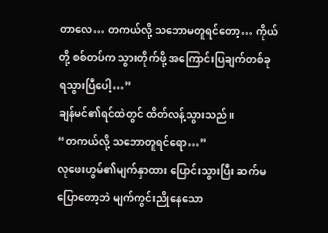တာလေ… တကယ်လို့ သဘောမတူရင်တော့… ကိုယ်တို့ စစ်တပ်က သွားတိုက်ဖို့ အကြောင်းပြချက်တစ်ခု ရသွားပြီပေါ့…”
ချန်မင်၏ရင်ထဲတွင် ထိတ်လန့်သွားသည်။
“တကယ်လို့ သဘောတူရင်ရော…”
လုဖေးဟွမ်၏မျက်နှာထား ပြောင်းသွားပြီး ဆက်မပြောတော့ဘဲ မျက်ကွင်းညိုနေသော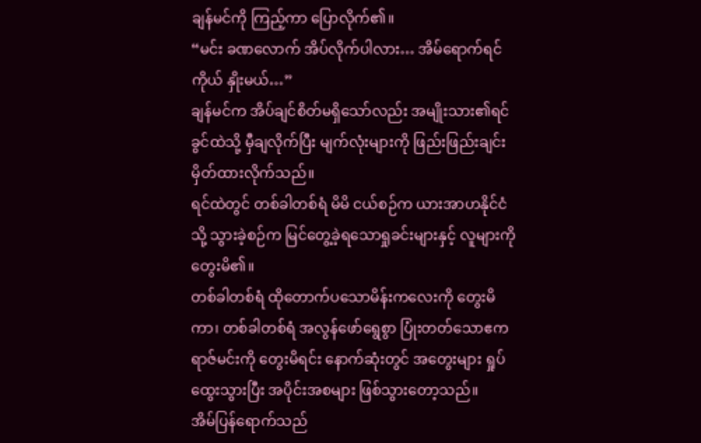ချန်မင်ကို ကြည့်ကာ ပြောလိုက်၏။
“မင်း ခဏလောက် အိပ်လိုက်ပါလား… အိမ်ရောက်ရင် ကိုယ် နှိုးမယ်…”
ချန်မင်က အိပ်ချင်စိတ်မရှိသော်လည်း အမျိုးသား၏ရင်ခွင်ထဲသို့ မှီချလိုက်ပြီး မျက်လုံးများကို ဖြည်းဖြည်းချင်း မှိတ်ထားလိုက်သည်။
ရင်ထဲတွင် တစ်ခါတစ်ရံ မိမိ ငယ်စဉ်က ယားအာဟနိုင်ငံသို့ သွားခဲ့စဉ်က မြင်တွေ့ခဲ့ရသောရှုခင်းများနှင့် လူများကို တွေးမိ၏။
တစ်ခါတစ်ရံ ထိုတောက်ပသောမိန်းကလေးကို တွေးမိကာ၊ တစ်ခါတစ်ရံ အလွန်ဖော်ရွေစွာ ပြုံးတတ်သောဧကရာဇ်မင်းကို တွေးမိရင်း နောက်ဆုံးတွင် အတွေးများ ရှုပ်ထွေးသွားပြီး အပိုင်းအစများ ဖြစ်သွားတော့သည်။
အိမ်ပြန်ရောက်သည်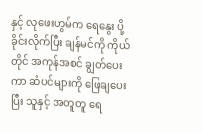နှင့် လုဖေးဟွမ်က ရေနွေး ပို့ခိုင်းလိုက်ပြီး ချန်မင်ကို ကိုယ်တိုင် အကုန်အစင် ချွတ်ပေးကာ ဆံပင်များကို ဖြေချပေးပြီး သူနှင့် အတူတူ ရေ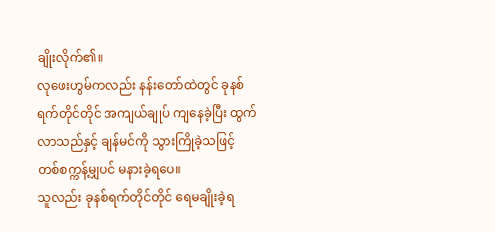ချိုးလိုက်၏။
လုဖေးဟွမ်ကလည်း နန်းတော်ထဲတွင် ခုနစ်ရက်တိုင်တိုင် အကျယ်ချုပ် ကျနေခဲ့ပြီး ထွက်လာသည်နှင့် ချန်မင်ကို သွားကြိုခဲ့သဖြင့် တစ်စက္ကန့်မျှပင် မနားခဲ့ရပေ။
သူလည်း ခုနစ်ရက်တိုင်တိုင် ရေမချိုးခဲ့ရ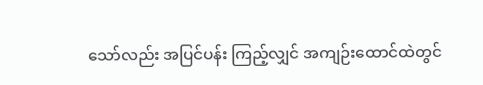သော်လည်း အပြင်ပန်း ကြည့်လျှင် အကျဉ်းထောင်ထဲတွင်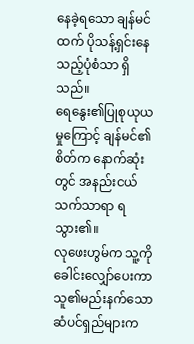နေခဲ့ရသော ချန်မင်ထက် ပိုသန့်ရှင်းနေသည့်ပုံစံသာ ရှိသည်။
ရေနွေး၏ပြုစုယုယမှုကြောင့် ချန်မင်၏စိတ်က နောက်ဆုံးတွင် အနည်းငယ် သက်သာရာ ရသွား၏။
လုဖေးဟွမ်က သူ့ကို ခေါင်းလျှော်ပေးကာ သူ၏မည်းနက်သောဆံပင်ရှည်များက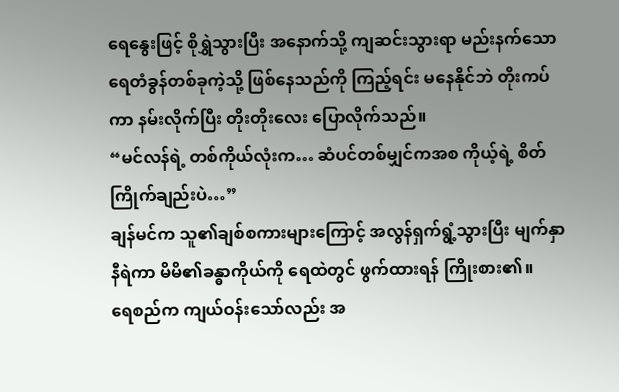ရေနွေးဖြင့် စိုရွှဲသွားပြီး အနောက်သို့ ကျဆင်းသွားရာ မည်းနက်သောရေတံခွန်တစ်ခုကဲ့သို့ ဖြစ်နေသည်ကို ကြည့်ရင်း မနေနိုင်ဘဲ တိုးကပ်ကာ နမ်းလိုက်ပြီး တိုးတိုးလေး ပြောလိုက်သည်။
“မင်လန်ရဲ့ တစ်ကိုယ်လုံးက… ဆံပင်တစ်မျှင်ကအစ ကိုယ့်ရဲ့ စိတ်ကြိုက်ချည်းပဲ…”
ချန်မင်က သူ၏ချစ်စကားများကြောင့် အလွန်ရှက်ရွံ့သွားပြီး မျက်နှာနီရဲကာ မိမိ၏ခန္ဓာကိုယ်ကို ရေထဲတွင် ဖွက်ထားရန် ကြိုးစား၏။
ရေစည်က ကျယ်ဝန်းသော်လည်း အ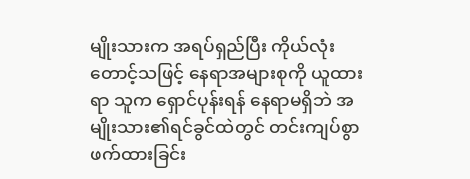မျိုးသားက အရပ်ရှည်ပြီး ကိုယ်လုံးတောင့်သဖြင့် နေရာအများစုကို ယူထားရာ သူက ရှောင်ပုန်းရန် နေရာမရှိဘဲ အမျိုးသား၏ရင်ခွင်ထဲတွင် တင်းကျပ်စွာ ဖက်ထားခြင်း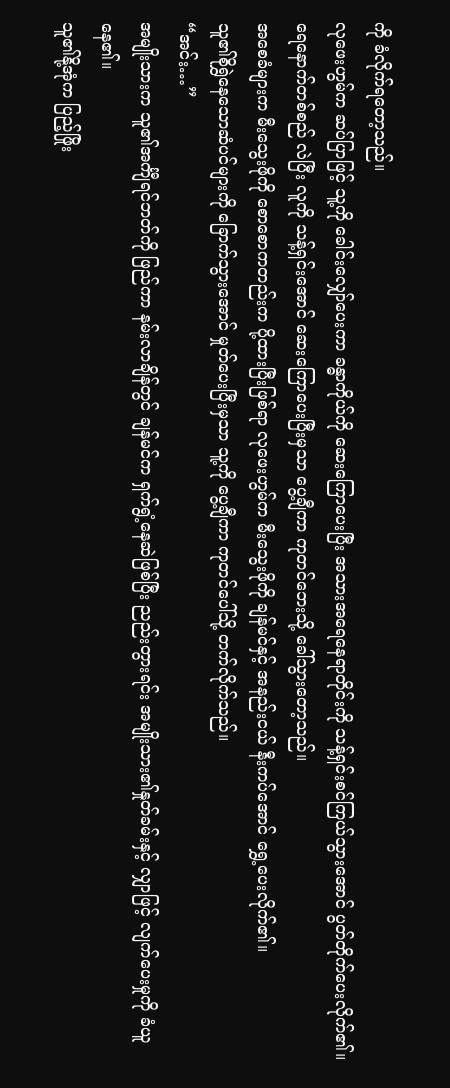ကို ခံလိုက်ရတော့သည်။
လုဖေးဟွမ်က ဆပ်ပြာဖြင့် သူ့ကို ခေါင်းလျှော်ပေးကာ ခန္ဓာကိုယ်ကို ဆေးကြောပေးပြီး အသားအရေနေရာတိုင်းကို သန့်ရှင်းစင်ကြယ်သွားအောင် ပွတ်တိုက်ပေးလိုက်၏။
ရေနောက်တစ်စည် လဲပြီး လူကို သန့်ရှင်းအောင် ဆေးကြောပေးပြီးမှသာ ပွေ့ချီကာ ကုတင်ဘေးသို့ ခေါ်သွားတော့သည်။
အစေခံများက မီးသွေးဖိုကို စောစောကတည်းက ပို့ထားပြီးဖြစ်ရာ လုဖေးဟွမ်က မီးသွေးဖိုကို ချန်မင်နှင့် အနည်းငယ် နီးကပ်အောင် ရွှေ့ပေးလိုက်၏။
သူ၏စိုရွှဲနေသောဆံပင်များကို ခြောက်သွားအောင် မှုတ်ပေးပြီးမှသာ သူ့ကို ပွေ့ချီကာ ကုတင်ပေါ်သို့ တက်လိုက်သည်။
“အင်း…”
အမျိုးသားက သူ၏အင်္ကျီရင်ဘတ်ကို ဖြည်ကာ နမ်းလာချိန်တွင် ချန်မင်က ရှက်ရွံ့နေဆဲဖြစ်ပြီး ညည်းတွားရင်း အမျိုးသား၏နှုတ်ခမ်းနှင့် လျှာဖြင့် လျက်ပေးမှုကို ခံယူနေ၏။
သူ၏နို့အုံက ပြည့်ဖြိုး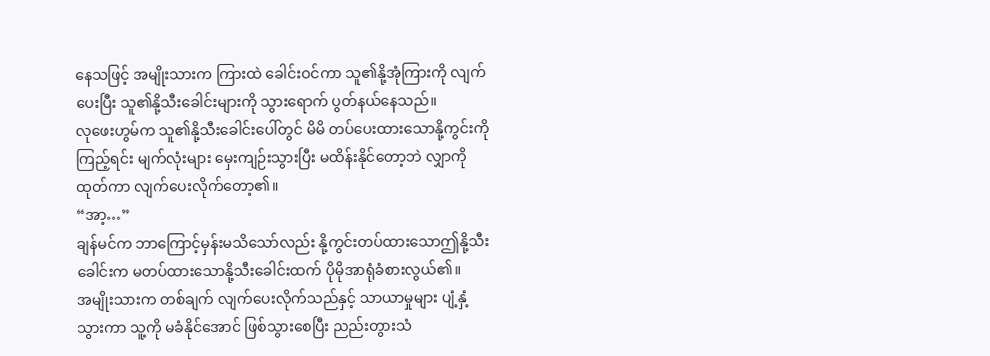နေသဖြင့် အမျိုးသားက ကြားထဲ ခေါင်းဝင်ကာ သူ၏နို့အုံကြားကို လျက်ပေးပြီး သူ၏နို့သီးခေါင်းများကို သွားရောက် ပွတ်နယ်နေသည်။
လုဖေးဟွမ်က သူ၏နို့သီးခေါင်းပေါ်တွင် မိမိ တပ်ပေးထားသောနို့ကွင်းကို ကြည့်ရင်း မျက်လုံးများ မှေးကျဉ်းသွားပြီး မထိန်းနိုင်တော့ဘဲ လျှာကို ထုတ်ကာ လျက်ပေးလိုက်တော့၏။
“အာ့…”
ချန်မင်က ဘာကြောင့်မှန်းမသိသော်လည်း နို့ကွင်းတပ်ထားသောဤနို့သီးခေါင်းက မတပ်ထားသောနို့သီးခေါင်းထက် ပိုမိုအာရုံခံစားလွယ်၏။
အမျိုးသားက တစ်ချက် လျက်ပေးလိုက်သည်နှင့် သာယာမှုများ ပျံ့နှံ့သွားကာ သူ့ကို မခံနိုင်အောင် ဖြစ်သွားစေပြီး ညည်းတွားသံ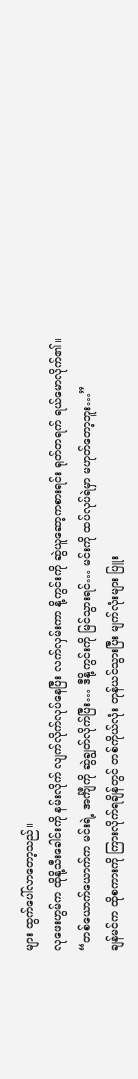များ ထွက်ပေါ်လာတော့သည်။
လုဖေးဟွမ်က ထိုနို့သီးခေါင်းကို နမ်းလိုက် လျက်လိုက်လုပ်နေပြီး လက်လှမ်းကာ နို့ကွင်းကို ဆွဲယူဆော့ကစားရင်း ရုတ်တရက် ရယ်မောလိုက်၏။
“တစ်ယောက်ယောက်က မင်းရဲ့ အင်္ကျီကို ဆွဲချွတ်လိုက်ပြီး… ဒီနို့ကွင်းကို မြင်သွားရင်… မင်းကို ထပ်လုပ်ရဲမှာ မဟုတ်တော့ဘူး…”
ချန်မင်က ထိုစကားကို ကြားလိုက်ရချိန်တွင် တစ်ကိုယ်လုံး တုန်ယင်သွားပြီး မျက်လုံးများ ပြူး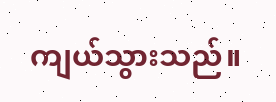ကျယ်သွားသည်။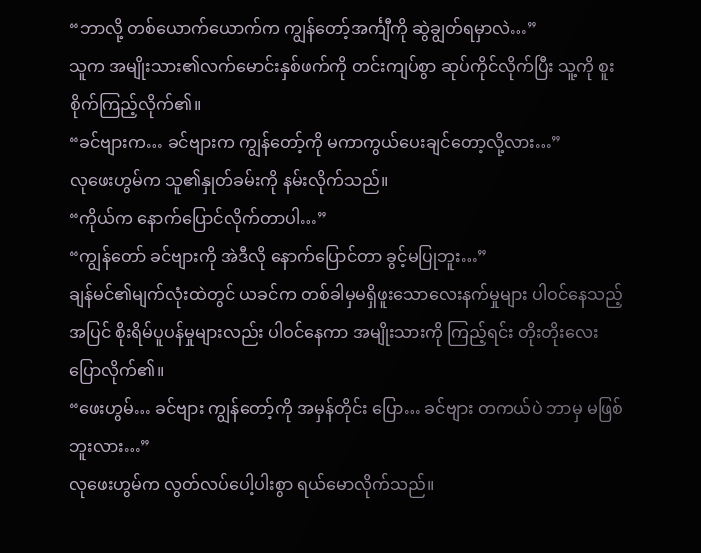“ဘာလို့ တစ်ယောက်ယောက်က ကျွန်တော့်အင်္ကျီကို ဆွဲချွတ်ရမှာလဲ…”
သူက အမျိုးသား၏လက်မောင်းနှစ်ဖက်ကို တင်းကျပ်စွာ ဆုပ်ကိုင်လိုက်ပြီး သူ့ကို စူးစိုက်ကြည့်လိုက်၏။
“ခင်ဗျားက… ခင်ဗျားက ကျွန်တော့်ကို မကာကွယ်ပေးချင်တော့လို့လား…”
လုဖေးဟွမ်က သူ၏နှုတ်ခမ်းကို နမ်းလိုက်သည်။
“ကိုယ်က နောက်ပြောင်လိုက်တာပါ…”
“ကျွန်တော် ခင်ဗျားကို အဲဒီလို နောက်ပြောင်တာ ခွင့်မပြုဘူး…”
ချန်မင်၏မျက်လုံးထဲတွင် ယခင်က တစ်ခါမှမရှိဖူးသောလေးနက်မှုများ ပါဝင်နေသည့်အပြင် စိုးရိမ်ပူပန်မှုများလည်း ပါဝင်နေကာ အမျိုးသားကို ကြည့်ရင်း တိုးတိုးလေး ပြောလိုက်၏။
“ဖေးဟွမ်… ခင်ဗျား ကျွန်တော့်ကို အမှန်တိုင်း ပြော… ခင်ဗျား တကယ်ပဲ ဘာမှ မဖြစ်ဘူးလား…”
လုဖေးဟွမ်က လွတ်လပ်ပေါ့ပါးစွာ ရယ်မောလိုက်သည်။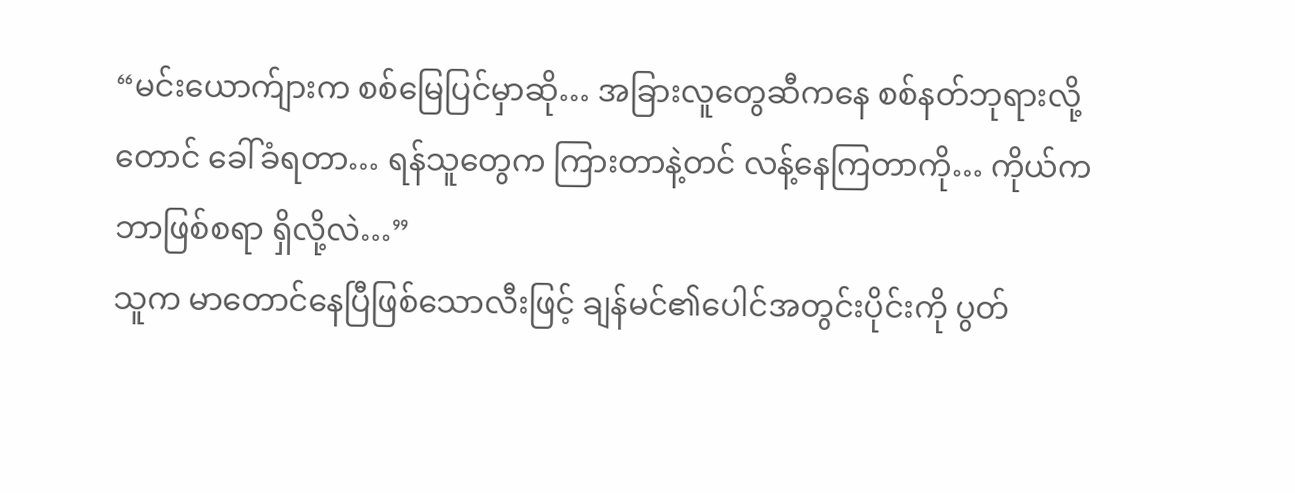“မင်းယောက်ျားက စစ်မြေပြင်မှာဆို… အခြားလူတွေဆီကနေ စစ်နတ်ဘုရားလို့တောင် ခေါ်ခံရတာ… ရန်သူတွေက ကြားတာနဲ့တင် လန့်နေကြတာကို… ကိုယ်က ဘာဖြစ်စရာ ရှိလို့လဲ…”
သူက မာတောင်နေပြီဖြစ်သောလီးဖြင့် ချန်မင်၏ပေါင်အတွင်းပိုင်းကို ပွတ်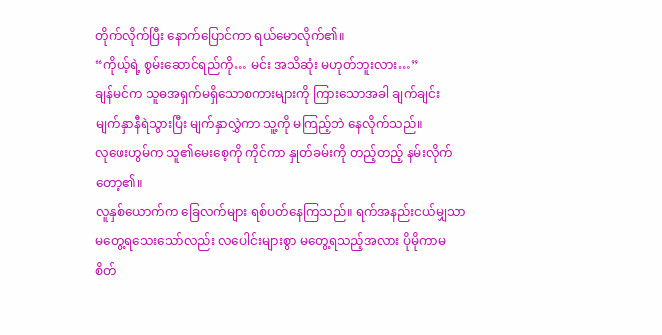တိုက်လိုက်ပြီး နောက်ပြောင်ကာ ရယ်မောလိုက်၏။
“ကိုယ့်ရဲ့ စွမ်းဆောင်ရည်ကို… မင်း အသိဆုံး မဟုတ်ဘူးလား…”
ချန်မင်က သူဓအရှက်မရှိသောစကားများကို ကြားသောအခါ ချက်ချင်း မျက်နှာနီရဲသွားပြီး မျက်နှာလွှဲကာ သူ့ကို မကြည့်ဘဲ နေလိုက်သည်။
လုဖေးဟွမ်က သူ၏မေးစေ့ကို ကိုင်ကာ နှုတ်ခမ်းကို တည့်တည့် နမ်းလိုက်တော့၏။
လူနှစ်ယောက်က ခြေလက်များ ရစ်ပတ်နေကြသည်။ ရက်အနည်းငယ်မျှသာ မတွေ့ရသေးသော်လည်း လပေါင်းများစွာ မတွေ့ရသည့်အလား ပိုမိုကာမစိတ်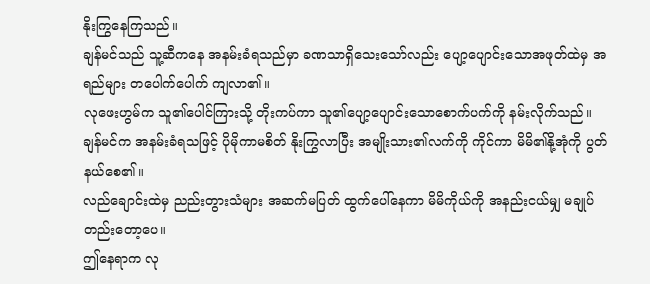နိုးကြွနေကြသည်။
ချန်မင်သည် သူ့ဆီကနေ အနမ်းခံရသည်မှာ ခဏသာရှိသေးသော်လည်း ပျော့ပျောင်းသောအဖုတ်ထဲမှ အရည်များ တပေါက်ပေါက် ကျလာ၏။
လုဖေးဟွမ်က သူ၏ပေါင်ကြားသို့ တိုးကပ်ကာ သူ၏ပျော့ပျောင်းသောစောက်ပက်ကို နမ်းလိုက်သည်။
ချန်မင်က အနမ်းခံရသဖြင့် ပိုမိုကာမစိတ် နိုးကြွလာပြီး အမျိုးသား၏လက်ကို ကိုင်ကာ မိမိ၏နို့အုံကို ပွတ်နယ်စေ၏။
လည်ချောင်းထဲမှ ညည်းတွားသံများ အဆက်မပြတ် ထွက်ပေါ်နေကာ မိမိကိုယ်ကို အနည်းငယ်မျှ မချုပ်တည်းတော့ပေ။
ဤနေရာက လု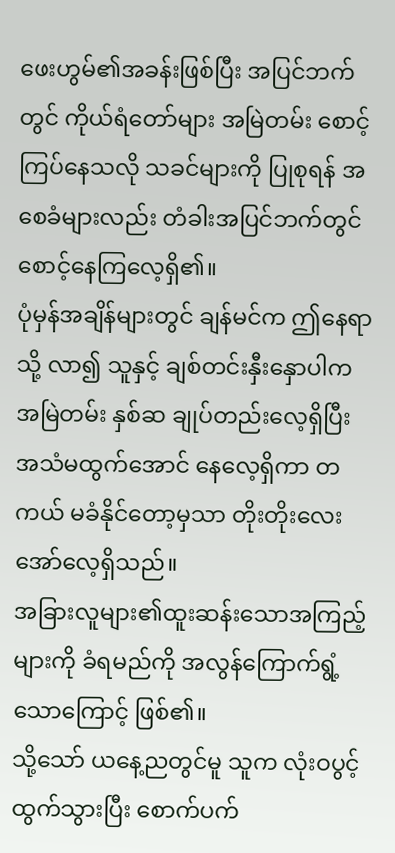ဖေးဟွမ်၏အခန်းဖြစ်ပြီး အပြင်ဘက်တွင် ကိုယ်ရံတော်များ အမြဲတမ်း စောင့်ကြပ်နေသလို သခင်များကို ပြုစုရန် အစေခံများလည်း တံခါးအပြင်ဘက်တွင် စောင့်နေကြလေ့ရှိ၏။
ပုံမှန်အချိန်များတွင် ချန်မင်က ဤနေရာသို့ လာ၍ သူနှင့် ချစ်တင်းနှီးနှောပါက အမြဲတမ်း နှစ်ဆ ချုပ်တည်းလေ့ရှိပြီး အသံမထွက်အောင် နေလေ့ရှိကာ တကယ် မခံနိုင်တော့မှသာ တိုးတိုးလေး အော်လေ့ရှိသည်။
အခြားလူများ၏ထူးဆန်းသောအကြည့်များကို ခံရမည်ကို အလွန်ကြောက်ရွံ့သောကြောင့် ဖြစ်၏။
သို့သော် ယနေ့ညတွင်မူ သူက လုံးဝပွင့်ထွက်သွားပြီး စောက်ပက်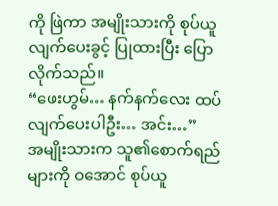ကို ဖြဲကာ အမျိုးသားကို စုပ်ယူလျက်ပေးခွင့် ပြုထားပြီး ပြောလိုက်သည်။
“ဖေးဟွမ်… နက်နက်လေး ထပ်လျက်ပေးပါဦး… အင်း…”
အမျိုးသားက သူ၏စောက်ရည်များကို ဝအောင် စုပ်ယူ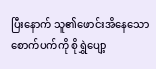ပြီးနောက် သူ၏ဖောင်းအိနေသောစောက်ပက်ကို စိုရွှဲပျော့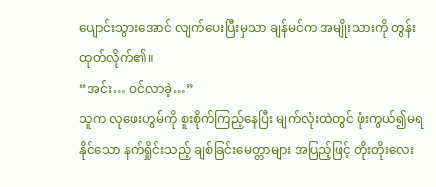ပျောင်းသွားအောင် လျက်ပေးပြီးမှသာ ချန်မင်က အမျိုးသားကို တွန်းထုတ်လိုက်၏။
“အင်း… ဝင်လာခဲ့…”
သူက လုဖေးဟွမ်ကို စူးစိုက်ကြည့်နေပြီး မျက်လုံးထဲတွင် ဖုံးကွယ်၍မရနိုင်သော နက်ရှိုင်းသည့် ချစ်ခြင်းမေတ္တာများ အပြည့်ဖြင့် တိုးတိုးလေး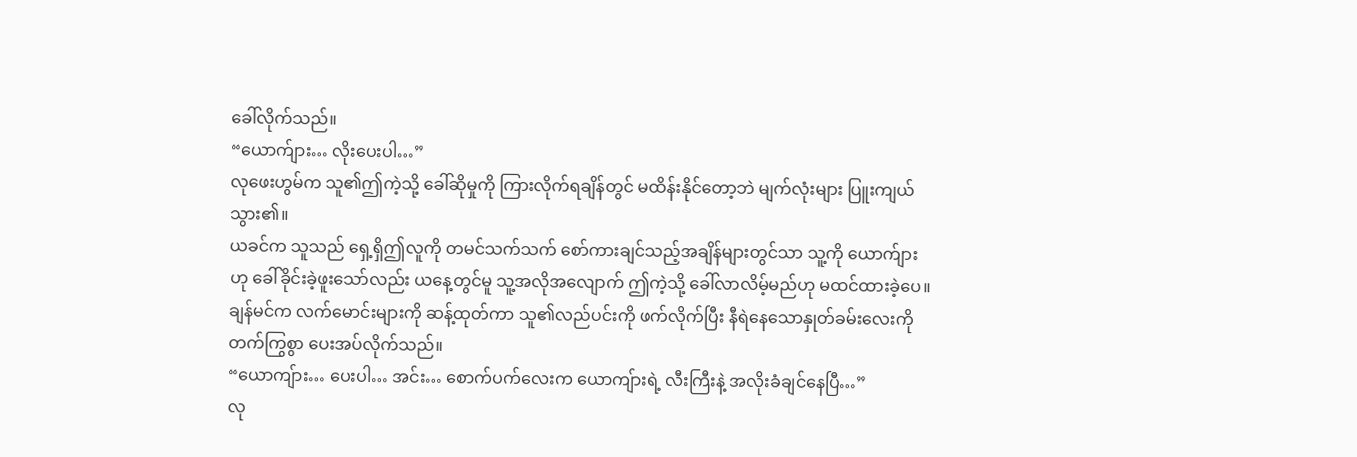ခေါ်လိုက်သည်။
“ယောက်ျား… လိုးပေးပါ…”
လုဖေးဟွမ်က သူ၏ဤကဲ့သို့ ခေါ်ဆိုမှုကို ကြားလိုက်ရချိန်တွင် မထိန်းနိုင်တော့ဘဲ မျက်လုံးများ ပြူးကျယ်သွား၏။
ယခင်က သူသည် ရှေ့ရှိဤလူကို တမင်သက်သက် စော်ကားချင်သည့်အချိန်များတွင်သာ သူ့ကို ယောက်ျားဟု ခေါ်ခိုင်းခဲ့ဖူးသော်လည်း ယနေ့တွင်မူ သူ့အလိုအလျောက် ဤကဲ့သို့ ခေါ်လာလိမ့်မည်ဟု မထင်ထားခဲ့ပေ။
ချန်မင်က လက်မောင်းများကို ဆန့်ထုတ်ကာ သူ၏လည်ပင်းကို ဖက်လိုက်ပြီး နီရဲနေသောနှုတ်ခမ်းလေးကို တက်ကြွစွာ ပေးအပ်လိုက်သည်။
“ယောကျ်ား… ပေးပါ… အင်း… စောက်ပက်လေးက ယောကျ်ားရဲ့ လီးကြီးနဲ့ အလိုးခံချင်နေပြီ…”
လု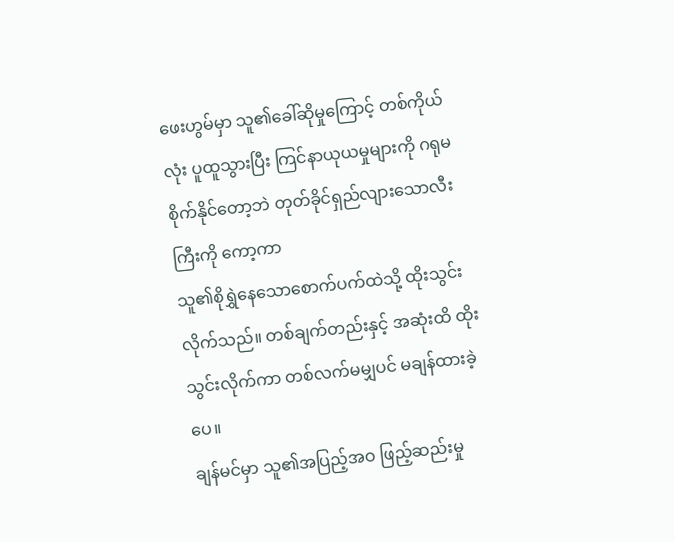ဖေးဟွမ်မှာ သူ၏ခေါ်ဆိုမှုကြောင့် တစ်ကိုယ်လုံး ပူထူသွားပြီး ကြင်နာယုယမှုများကို ဂရုမစိုက်နိုင်တော့ဘဲ တုတ်ခိုင်ရှည်လျားသောလီးကြီးကို ကော့ကာ
သူ၏စိုရွှဲနေသောစောက်ပက်ထဲသို့ ထိုးသွင်းလိုက်သည်။ တစ်ချက်တည်းနှင့် အဆုံးထိ ထိုးသွင်းလိုက်ကာ တစ်လက်မမျှပင် မချန်ထားခဲ့ပေ။
ချန်မင်မှာ သူ၏အပြည့်အဝ ဖြည့်ဆည်းမှု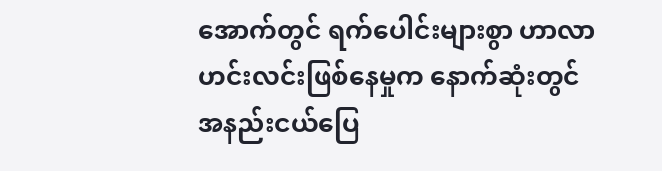အောက်တွင် ရက်ပေါင်းများစွာ ဟာလာဟင်းလင်းဖြစ်နေမှုက နောက်ဆုံးတွင် အနည်းငယ်ပြေ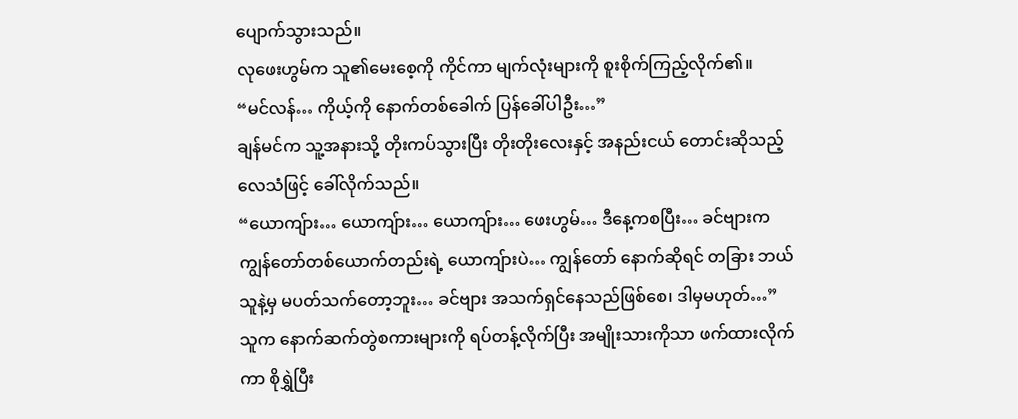ပျောက်သွားသည်။
လုဖေးဟွမ်က သူ၏မေးစေ့ကို ကိုင်ကာ မျက်လုံးများကို စူးစိုက်ကြည့်လိုက်၏။
“မင်လန်… ကိုယ့်ကို နောက်တစ်ခေါက် ပြန်ခေါ်ပါဦး…”
ချန်မင်က သူ့အနားသို့ တိုးကပ်သွားပြီး တိုးတိုးလေးနှင့် အနည်းငယ် တောင်းဆိုသည့်လေသံဖြင့် ခေါ်လိုက်သည်။
“ယောကျ်ား… ယောကျ်ား… ယောကျ်ား… ဖေးဟွမ်… ဒီနေ့ကစပြီး… ခင်ဗျားက ကျွန်တော်တစ်ယောက်တည်းရဲ့ ယောကျ်ားပဲ… ကျွန်တော် နောက်ဆိုရင် တခြား ဘယ်သူနဲ့မှ မပတ်သက်တော့ဘူး… ခင်ဗျား အသက်ရှင်နေသည်ဖြစ်စေ၊ ဒါမှမဟုတ်…”
သူက နောက်ဆက်တွဲစကားများကို ရပ်တန့်လိုက်ပြီး အမျိုးသားကိုသာ ဖက်ထားလိုက်ကာ စိုရွှဲပြီး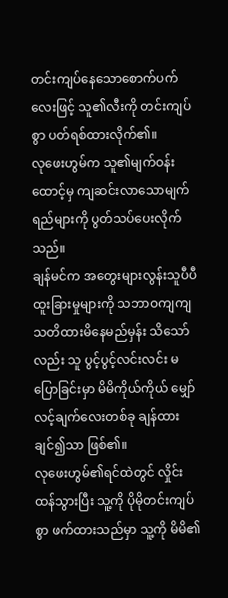တင်းကျပ်နေသောစောက်ပက်လေးဖြင့် သူ၏လီးကို တင်းကျပ်စွာ ပတ်ရစ်ထားလိုက်၏။
လုဖေးဟွမ်က သူ၏မျက်ဝန်းထောင့်မှ ကျဆင်းလာသောမျက်ရည်များကို ပွတ်သပ်ပေးလိုက်သည်။
ချန်မင်က အတွေးများလွန်းသူပီပီ ထူးခြားမှုများကို သဘာဝကျကျ သတိထားမိနေမည်မှန်း သိသော်လည်း သူ ပွင့်ပွင့်လင်းလင်း မပြောခြင်းမှာ မိမိကိုယ်ကိုယ် မျှော်လင့်ချက်လေးတစ်ခု ချန်ထားချင်၍သာ ဖြစ်၏။
လုဖေးဟွမ်၏ရင်ထဲတွင် လှိုင်းထန်သွားပြီး သူ့ကို ပိုမိုတင်းကျပ်စွာ ဖက်ထားသည်မှာ သူ့ကို မိမိ၏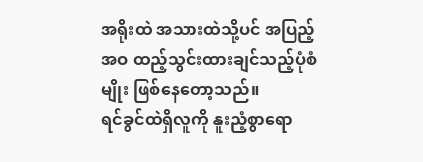အရိုးထဲ အသားထဲသို့ပင် အပြည့်အဝ ထည့်သွင်းထားချင်သည့်ပုံစံမျိုး ဖြစ်နေတော့သည်။
ရင်ခွင်ထဲရှိလူကို နူးညံ့စွာရော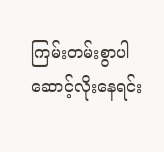ကြမ်းတမ်းစွာပါ ဆောင့်လိုးနေရင်း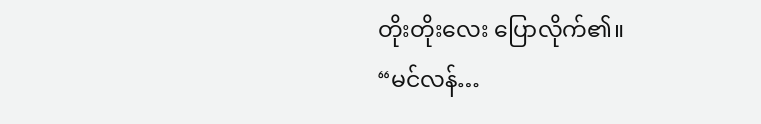တိုးတိုးလေး ပြောလိုက်၏။
“မင်လန်…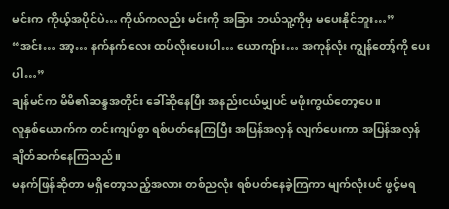မင်းက ကိုယ့်အပိုင်ပဲ… ကိုယ်ကလည်း မင်းကို အခြား ဘယ်သူ့ကိုမှ မပေးနိုင်ဘူး…”
“အင်း… အာ့… နက်နက်လေး ထပ်လိုးပေးပါ… ယောကျ်ား… အကုန်လုံး ကျွန်တော့်ကို ပေးပါ…”
ချန်မင်က မိမိ၏ဆန္ဒအတိုင်း ခေါ်ဆိုနေပြီး အနည်းငယ်မျှပင် မဖုံးကွယ်တော့ပေ။
လူနှစ်ယောက်က တင်းကျပ်စွာ ရစ်ပတ်နေကြပြီး အပြန်အလှန် လျက်ပေးကာ အပြန်အလှန် ချိတ်ဆက်နေကြသည်။
မနက်ဖြန်ဆိုတာ မရှိတော့သည့်အလား တစ်ညလုံး ရစ်ပတ်နေခဲ့ကြကာ မျက်လုံးပင် ဖွင့်မရ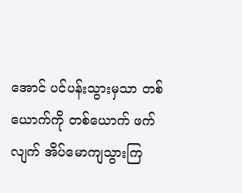အောင် ပင်ပန်းသွားမှသာ တစ်ယောက်ကို တစ်ယောက် ဖက်လျက် အိပ်မောကျသွားကြ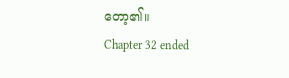တော့၏။
Chapter 32 ended